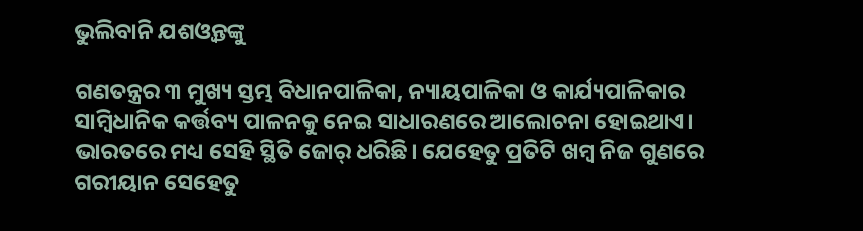ଭୁଲିବାନି ଯଶଓ୍ବନ୍ତଙ୍କୁ

ଗଣତନ୍ତ୍ରର ୩ ମୁଖ୍ୟ ସ୍ତମ୍ଭ ବିଧାନପାଳିକା, ନ୍ୟାୟପାଳିକା ଓ କାର୍ଯ୍ୟପାଳିକାର ସାମ୍ବିଧାନିକ କର୍ତ୍ତବ୍ୟ ପାଳନକୁ ନେଇ ସାଧାରଣରେ ଆଲୋଚନା ହୋଇଥାଏ। ଭାରତରେ ମଧ୍ୟ ସେହି ସ୍ଥିତି ଜୋର୍‌ ଧରିଛି। ଯେହେତୁ ପ୍ରତିଟି ଖମ୍ବ ନିଜ ଗୁଣରେ ଗରୀୟାନ ସେହେତୁ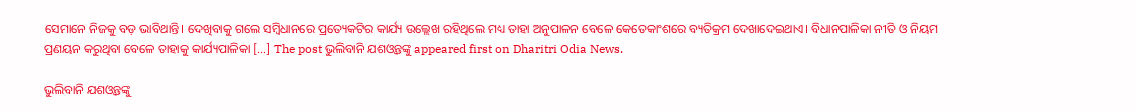ସେମାନେ ନିଜକୁ ବଡ଼ ଭାବିଥାନ୍ତି। ଦେଖିବାକୁ ଗଲେ ସମ୍ବିଧାନରେ ପ୍ରତ୍ୟେକଟିର କାର୍ଯ୍ୟ ଉଲ୍ଲେଖ ରହିଥିଲେ ମଧ୍ୟ ତାହା ଅନୁପାଳନ ବେଳେ କେତେକାଂଶରେ ବ୍ୟତିକ୍ରମ ଦେଖାଦେଇଥାଏ। ବିଧାନପାଳିକା ନୀତି ଓ ନିୟମ ପ୍ରଣୟନ କରୁଥିବା ବେଳେ ତାହାକୁ କାର୍ଯ୍ୟପାଳିକା […] The post ଭୁଲିବାନି ଯଶଓ୍ବନ୍ତଙ୍କୁ appeared first on Dharitri Odia News.

ଭୁଲିବାନି ଯଶଓ୍ବନ୍ତଙ୍କୁ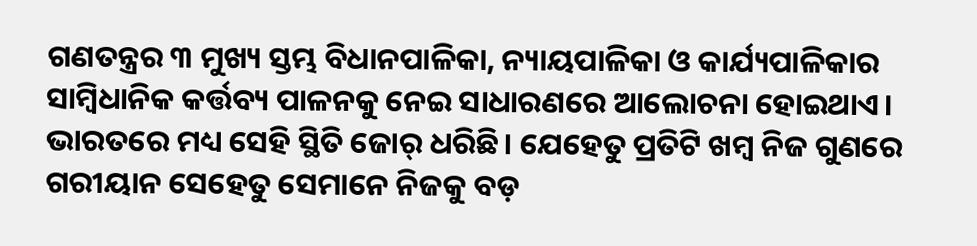ଗଣତନ୍ତ୍ରର ୩ ମୁଖ୍ୟ ସ୍ତମ୍ଭ ବିଧାନପାଳିକା, ନ୍ୟାୟପାଳିକା ଓ କାର୍ଯ୍ୟପାଳିକାର ସାମ୍ବିଧାନିକ କର୍ତ୍ତବ୍ୟ ପାଳନକୁ ନେଇ ସାଧାରଣରେ ଆଲୋଚନା ହୋଇଥାଏ। ଭାରତରେ ମଧ୍ୟ ସେହି ସ୍ଥିତି ଜୋର୍‌ ଧରିଛି। ଯେହେତୁ ପ୍ରତିଟି ଖମ୍ବ ନିଜ ଗୁଣରେ ଗରୀୟାନ ସେହେତୁ ସେମାନେ ନିଜକୁ ବଡ଼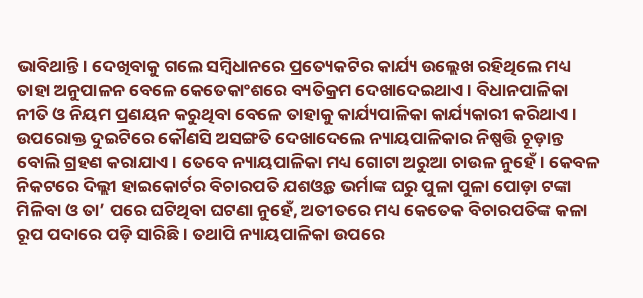ଭାବିଥାନ୍ତି। ଦେଖିବାକୁ ଗଲେ ସମ୍ବିଧାନରେ ପ୍ରତ୍ୟେକଟିର କାର୍ଯ୍ୟ ଉଲ୍ଲେଖ ରହିଥିଲେ ମଧ୍ୟ ତାହା ଅନୁପାଳନ ବେଳେ କେତେକାଂଶରେ ବ୍ୟତିକ୍ରମ ଦେଖାଦେଇଥାଏ। ବିଧାନପାଳିକା ନୀତି ଓ ନିୟମ ପ୍ରଣୟନ କରୁଥିବା ବେଳେ ତାହାକୁ କାର୍ଯ୍ୟପାଳିକା କାର୍ଯ୍ୟକାରୀ କରିଥାଏ। ଉପରୋକ୍ତ ଦୁଇଟିରେ କୌଣସି ଅସଙ୍ଗତି ଦେଖାଦେଲେ ନ୍ୟାୟପାଳିକାର ନିଷ୍ପତ୍ତି ଚୂଡ଼ାନ୍ତ ବୋଲି ଗ୍ରହଣ କରାଯାଏ। ତେବେ ନ୍ୟାୟପାଳିକା ମଧ୍ୟ ଗୋଟା ଅରୁଆ ଚାଉଳ ନୁହେଁ। କେବଳ ନିକଟରେ ଦିଲ୍ଲୀ ହାଇକୋର୍ଟର ବିଚାରପତି ଯଶଓ୍ବନ୍ତ ଭର୍ମାଙ୍କ ଘରୁ ପୁଳା ପୁଳା ପୋଡ଼ା ଟଙ୍କା ମିଳିବା ଓ ତା’ ପରେ ଘଟିଥିବା ଘଟଣା ନୁହେଁ, ଅତୀତରେ ମଧ୍ୟ କେତେକ ବିଚାରପତିଙ୍କ କଳା ରୂପ ପଦାରେ ପଡ଼ି ସାରିଛି। ତଥାପି ନ୍ୟାୟପାଳିକା ଉପରେ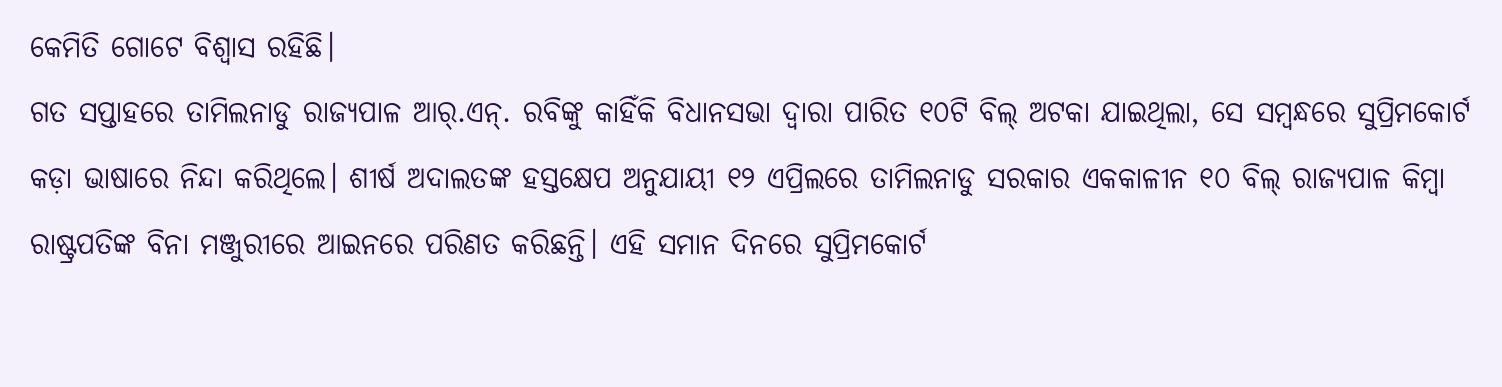କେମିତି ଗୋଟେ ବିଶ୍ୱାସ ରହିଛି।
ଗତ ସପ୍ତାହରେ ତାମିଲନାଡୁ ରାଜ୍ୟପାଳ ଆର୍‌.ଏନ୍‌. ରବିଙ୍କୁ କାହିଁକି ବିଧାନସଭା ଦ୍ୱାରା ପାରିତ ୧୦ଟି ବିଲ୍‌ ଅଟକା ଯାଇଥିଲା, ସେ ସମ୍ବନ୍ଧରେ ସୁପ୍ରିମକୋର୍ଟ କଡ଼ା ଭାଷାରେ ନିନ୍ଦା କରିଥିଲେ। ଶୀର୍ଷ ଅଦାଲତଙ୍କ ହସ୍ତକ୍ଷେପ ଅନୁଯାୟୀ ୧୨ ଏପ୍ରିଲରେ ତାମିଲନାଡୁ ସରକାର ଏକକାଳୀନ ୧୦ ବିଲ୍‌ ରାଜ୍ୟପାଳ କିମ୍ବା ରାଷ୍ଟ୍ରପତିଙ୍କ ବିନା ମଞ୍ଜୁରୀରେ ଆଇନରେ ପରିଣତ କରିଛନ୍ତି। ଏହି ସମାନ ଦିନରେ ସୁପ୍ରିମକୋର୍ଟ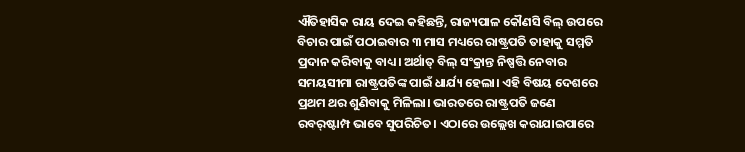ଐତିହାସିକ ରାୟ ଦେଇ କହିଛନ୍ତି, ରାଜ୍ୟପାଳ କୌଣସି ବିଲ୍‌ ଉପରେ ବିଚାର ପାଇଁ ପଠାଇବାର ୩ ମାସ ମଧ୍ୟରେ ରାଷ୍ଟ୍ରପତି ତାହାକୁ ସମ୍ମତି ପ୍ରଦାନ କରିବାକୁ ବାଧ୍ୟ। ଅର୍ଥାତ୍‌ ବିଲ୍‌ ସଂକ୍ରାନ୍ତ ନିଷ୍ପତ୍ତି ନେବାର ସମୟସୀମା ରାଷ୍ଟ୍ରପତିଙ୍କ ପାଇଁ ଧାର୍ଯ୍ୟ ହେଲା। ଏହି ବିଷୟ ଦେଶରେ ପ୍ରଥମ ଥର ଶୁଣିବାକୁ ମିଳିଲା। ଭାରତରେ ରାଷ୍ଟ୍ରପତି ଜଣେ ରବର୍‌ଷ୍ଟାମ୍ପ ଭାବେ ସୁପରିଚିତ। ଏଠାରେ ଉଲ୍ଲେଖ କରାଯାଇପାରେ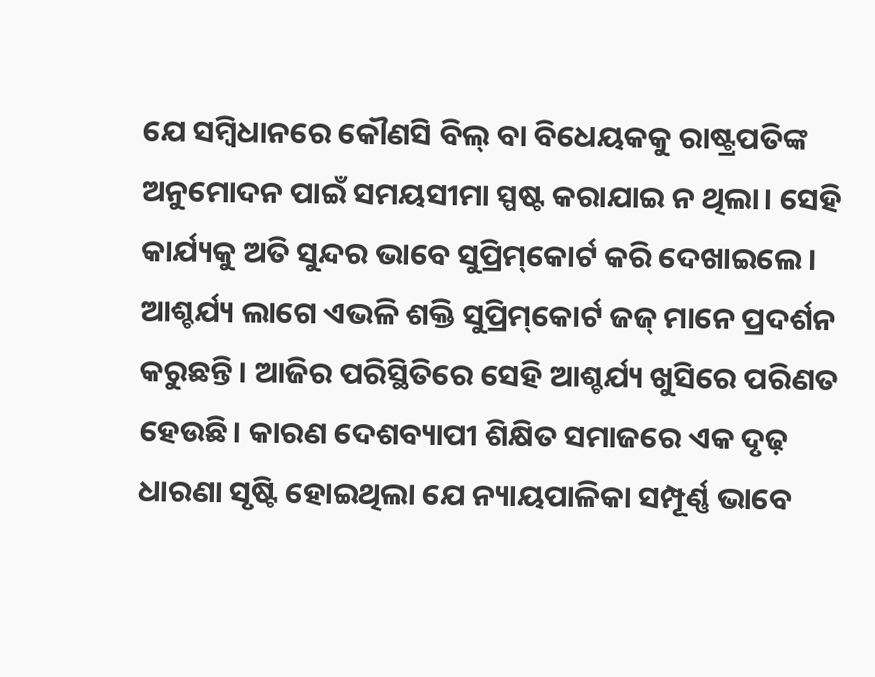ଯେ ସମ୍ବିଧାନରେ କୌଣସି ବିଲ୍‌ ବା ବିଧେୟକକୁ ରାଷ୍ଟ୍ରପତିଙ୍କ ଅନୁମୋଦନ ପାଇଁ ସମୟସୀମା ସ୍ପଷ୍ଟ କରାଯାଇ ନ ଥିଲା। ସେହି କାର୍ଯ୍ୟକୁ ଅତି ସୁନ୍ଦର ଭାବେ ସୁପ୍ରିମ୍‌କୋର୍ଟ କରି ଦେଖାଇଲେ। ଆଶ୍ଚର୍ଯ୍ୟ ଲାଗେ ଏଭଳି ଶକ୍ତି ସୁପ୍ରିମ୍‌କୋର୍ଟ ଜଜ୍‌ ମାନେ ପ୍ରଦର୍ଶନ କରୁଛନ୍ତି। ଆଜିର ପରିସ୍ଥିତିରେ ସେହି ଆଶ୍ଚର୍ଯ୍ୟ ଖୁସିରେ ପରିଣତ ହେଉଛି। କାରଣ ଦେଶବ୍ୟାପୀ ଶିକ୍ଷିତ ସମାଜରେ ଏକ ଦୃଢ଼ ଧାରଣା ସୃଷ୍ଟି ହୋଇଥିଲା ଯେ ନ୍ୟାୟପାଳିକା ସମ୍ପୂର୍ଣ୍ଣ ଭାବେ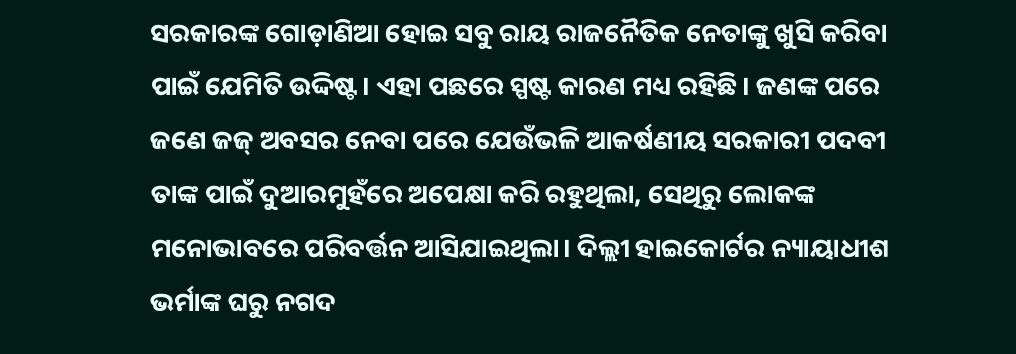ସରକାରଙ୍କ ଗୋଡ଼ାଣିଆ ହୋଇ ସବୁ ରାୟ ରାଜନୈତିକ ନେତାଙ୍କୁ ଖୁସି କରିବା ପାଇଁ ଯେମିତି ଉଦ୍ଦିଷ୍ଟ। ଏହା ପଛରେ ସ୍ପଷ୍ଟ କାରଣ ମଧ୍ୟ ରହିଛି। ଜଣଙ୍କ ପରେ ଜଣେ ଜଜ୍‌ ଅବସର ନେବା ପରେ ଯେଉଁଭଳି ଆକର୍ଷଣୀୟ ସରକାରୀ ପଦବୀ ତାଙ୍କ ପାଇଁ ଦୁଆରମୁହଁରେ ଅପେକ୍ଷା କରି ରହୁଥିଲା, ସେଥିରୁ ଲୋକଙ୍କ ମନୋଭାବରେ ପରିବର୍ତ୍ତନ ଆସିଯାଇଥିଲା। ଦିଲ୍ଲୀ ହାଇକୋର୍ଟର ନ୍ୟାୟାଧୀଶ ଭର୍ମାଙ୍କ ଘରୁ ନଗଦ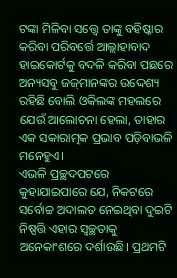ଟଙ୍କା ମିଳିବା ସତ୍ତ୍ୱେ ତାଙ୍କୁ ବହିଷ୍କାର କରିବା ପରିବର୍ତ୍ତେ ଆଲ୍ଲାହାବାଦ ହାଇକୋର୍ଟକୁ ବଦଳି କରିବା ପଛରେ ଅନ୍ୟସବୁ ଜଜ୍‌ମାନଙ୍କର ଉଦ୍ଦେଶ୍ୟ ରହିଛି ବୋଲି ଓକିଲଙ୍କ ମହଲରେ ଯେଉଁ ଆଲୋଚନା ହେଲା, ତାହାର ଏକ ସକାରାତ୍ମକ ପ୍ରଭାବ ପଡ଼ିବାଭଳି ମନେହୁଏ।
ଏଭଳି ପ୍ରଚ୍ଛଦପଟରେ କୁହାଯାଇପାରେ ଯେ, ନିକଟରେ ସର୍ବୋଚ୍ଚ ଅଦାଲତ ନେଇଥିବା ଦୁଇଟି ନିଷ୍ପତ୍ତି ଏହାର ସ୍ବଚ୍ଛତାକୁ ଅନେକାଂଶରେ ଦର୍ଶାଉଛି। ପ୍ରଥମଟି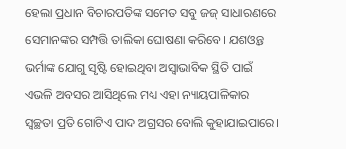ହେଲା ପ୍ରଧାନ ବିଚାରପତିଙ୍କ ସମେତ ସବୁ ଜଜ୍‌ ସାଧାରଣରେ ସେମାନଙ୍କର ସମ୍ପତ୍ତି ତାଲିକା ଘୋଷଣା କରିବେ। ଯଶଓ୍ବନ୍ତ ଭର୍ମାଙ୍କ ଯୋଗୁ ସୃଷ୍ଟି ହୋଇଥିବା ଅସ୍ବାଭାବିକ ସ୍ଥିତି ପାଇଁ ଏଭଳି ଅବସର ଆସିଥିଲେ ମଧ୍ୟ ଏହା ନ୍ୟାୟପାଳିକାର ସ୍ବଚ୍ଛତା ପ୍ରତି ଗୋଟିଏ ପାଦ ଅଗ୍ରସର ବୋଲି କୁହାଯାଇପାରେ।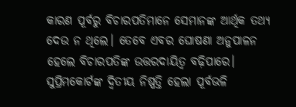କାରଣ ପୂର୍ବରୁ ବିଚାରପତିମାନେ ସେମାନଙ୍କ ଆର୍ଥିକ ତଥ୍ୟ ଦେଉ ନ ଥିଲେ। ତେବେ ଏବର ଘୋଷଣା ଅନୁପାଳନ ହେଲେ ବିଚାରପତିଙ୍କ ଉତ୍ତରଦାୟିତ୍ୱ ବଢ଼ିପାରେ। ସୁପ୍ରିମକୋର୍ଟଙ୍କ ଦ୍ୱିତୀୟ ନିଷ୍ପତ୍ତି ହେଲା ପୂର୍ବଭଳି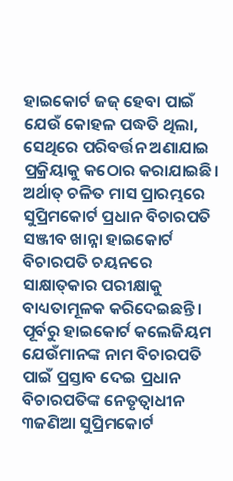ହାଇକୋର୍ଟ ଜଜ୍‌ ହେବା ପାଇଁ ଯେଉଁ କୋହଳ ପଦ୍ଧତି ଥିଲା, ସେଥିରେ ପରିବର୍ତ୍ତନ ଅଣାଯାଇ ପ୍ରକ୍ରିୟାକୁ କଠୋର କରାଯାଇଛି। ଅର୍ଥାତ୍‌ ଚଳିତ ମାସ ପ୍ରାରମ୍ଭରେ ସୁପ୍ରିମକୋର୍ଟ ପ୍ରଧାନ ବିଚାରପତି ସଞ୍ଜୀବ ଖାନ୍ନା ହାଇକୋର୍ଟ ବିଚାରପତି ଚୟନରେ ସାକ୍ଷାତ୍‌କାର ପରୀକ୍ଷାକୁ ବାଧ୍ୟତାମୂଳକ କରିଦେଇଛନ୍ତି। ପୂର୍ବରୁ ହାଇକୋର୍ଟ କଲେଜିୟମ ଯେଉଁମାନଙ୍କ ନାମ ବିଚାରପତି ପାଇଁ ପ୍ରସ୍ତାବ ଦେଇ ପ୍ରଧାନ ବିଚାରପତିଙ୍କ ନେତୃତ୍ୱାଧୀନ ୩ଜଣିଆ ସୁପ୍ରିମକୋର୍ଟ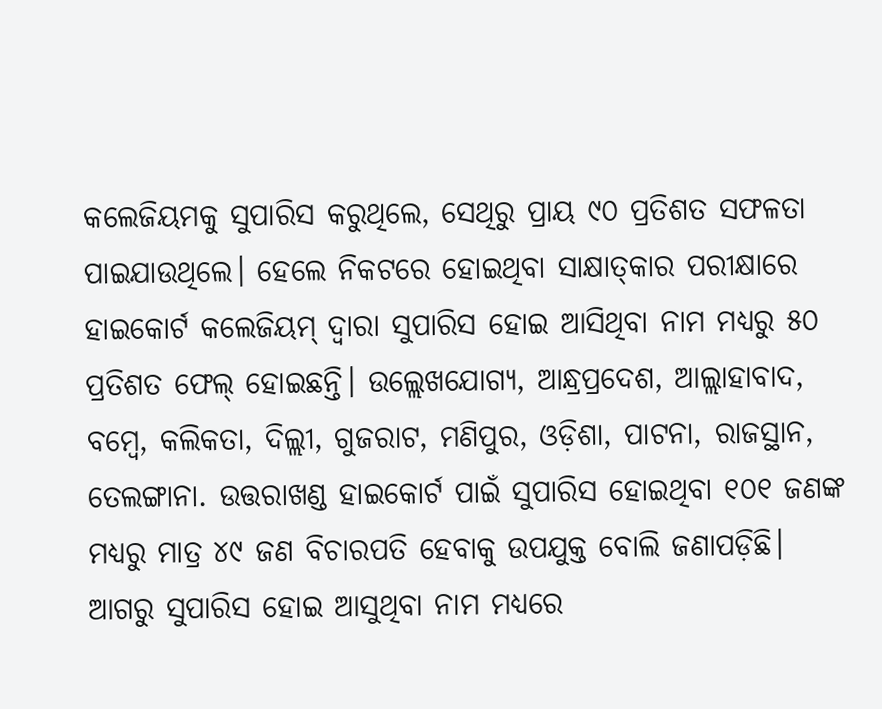କଲେଜିୟମକୁ ସୁପାରିସ କରୁଥିଲେ, ସେଥିରୁ ପ୍ରାୟ ୯୦ ପ୍ରତିଶତ ସଫଳତା ପାଇଯାଉଥିଲେ। ହେଲେ ନିକଟରେ ହୋଇଥିବା ସାକ୍ଷାତ୍‌କାର ପରୀକ୍ଷାରେ ହାଇକୋର୍ଟ କଲେଜିୟମ୍‌ ଦ୍ୱାରା ସୁପାରିସ ହୋଇ ଆସିଥିବା ନାମ ମଧ୍ୟରୁ ୫୦ ପ୍ରତିଶତ ଫେଲ୍‌ ହୋଇଛନ୍ତି। ଉଲ୍ଲେଖଯୋଗ୍ୟ, ଆନ୍ଧ୍ରପ୍ରଦେଶ, ଆଲ୍ଲାହାବାଦ, ବମ୍ବେ, କଲିକତା, ଦିଲ୍ଲୀ, ଗୁଜରାଟ, ମଣିପୁର, ଓଡ଼ିଶା, ପାଟନା, ରାଜସ୍ଥାନ, ତେଲଙ୍ଗାନା. ଉତ୍ତରାଖଣ୍ଡ ହାଇକୋର୍ଟ ପାଇଁ ସୁପାରିସ ହୋଇଥିବା ୧୦୧ ଜଣଙ୍କ ମଧ୍ୟରୁ ମାତ୍ର ୪୯ ଜଣ ବିଚାରପତି ହେବାକୁ ଉପଯୁକ୍ତ ବୋଲି ଜଣାପଡ଼ିଛି। ଆଗରୁ ସୁପାରିସ ହୋଇ ଆସୁଥିବା ନାମ ମଧ୍ୟରେ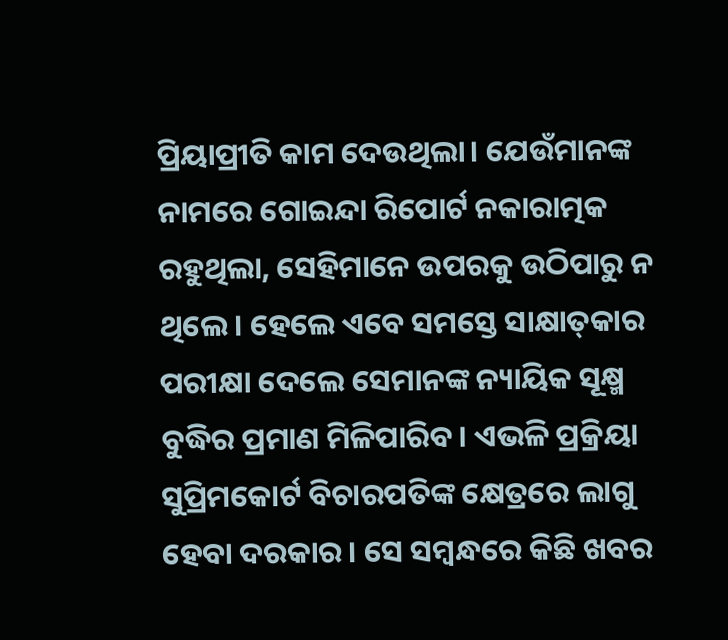ପ୍ରିୟାପ୍ରୀତି କାମ ଦେଉଥିଲା। ଯେଉଁମାନଙ୍କ ନାମରେ ଗୋଇନ୍ଦା ରିପୋର୍ଟ ନକାରାତ୍ମକ ରହୁଥିଲା, ସେହିମାନେ ଉପରକୁ ଉଠିପାରୁ ନ ଥିଲେ। ହେଲେ ଏବେ ସମସ୍ତେ ସାକ୍ଷାତ୍‌କାର ପରୀକ୍ଷା ଦେଲେ ସେମାନଙ୍କ ନ୍ୟାୟିକ ସୂକ୍ଷ୍ମ ବୁଦ୍ଧିର ପ୍ରମାଣ ମିଳିପାରିବ। ଏଭଳି ପ୍ରକ୍ରିୟା ସୁପ୍ରିମକୋର୍ଟ ବିଚାରପତିଙ୍କ କ୍ଷେତ୍ରରେ ଲାଗୁ ହେବା ଦରକାର। ସେ ସମ୍ବନ୍ଧରେ କିଛି ଖବର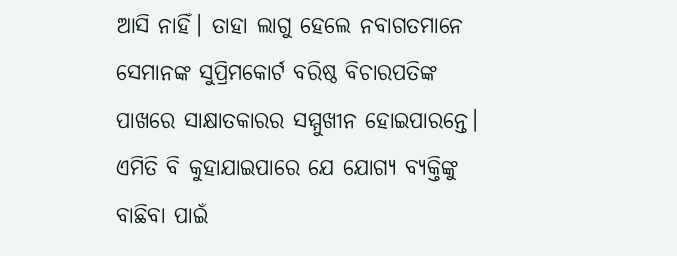ଆସି ନାହିଁ। ତାହା ଲାଗୁ ହେଲେ ନବାଗତମାନେ ସେମାନଙ୍କ ସୁପ୍ରିମକୋର୍ଟ ବରିଷ୍ଠ ବିଚାରପତିଙ୍କ ପାଖରେ ସାକ୍ଷାତକାରର ସମ୍ମୁଖୀନ ହୋଇପାରନ୍ତେ। ଏମିତି ବି କୁହାଯାଇପାରେ ଯେ ଯୋଗ୍ୟ ବ୍ୟକ୍ତିଙ୍କୁ ବାଛିବା ପାଇଁ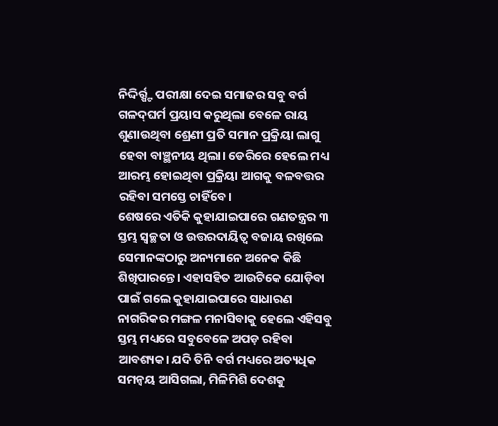ନିଦ୍ଦିର୍ର୍ଷ୍ଟ ପରୀକ୍ଷା ଦେଇ ସମାଜର ସବୁ ବର୍ଗ ଗଳଦ୍‌ଘର୍ମ ପ୍ରୟାସ କରୁଥିଲା ବେଳେ ରାୟ ଶୁଣାଉଥିବା ଶ୍ରେଣୀ ପ୍ରତି ସମାନ ପ୍ରକ୍ରିୟା ଲାଗୁ ହେବା ବାଞ୍ଛନୀୟ ଥିଲା। ଡେରିରେ ହେଲେ ମଧ୍ୟ ଆରମ୍ଭ ହୋଇଥିବା ପ୍ରକ୍ରିୟା ଆଗକୁ ବଳବତ୍ତର ରହିବା ସମସ୍ତେ ଚାହିଁବେ।
ଶେଷରେ ଏତିକି କୁହାଯାଇପାରେ ଗଣତନ୍ତ୍ରର ୩ ସ୍ତମ୍ଭ ସ୍ବଚ୍ଛତା ଓ ଉତ୍ତରଦାୟିତ୍ୱ ବଜାୟ ରଖିଲେ ସେମାନଙ୍କଠାରୁ ଅନ୍ୟମାନେ ଅନେକ କିଛି ଶିଖିପାରନ୍ତେ। ଏହାସହିତ ଆଉଟିକେ ଯୋଡ଼ିବା ପାଇଁ ଗଲେ କୁହାଯାଇପାରେ ସାଧାରଣ ନାଗରିକର ମଙ୍ଗଳ ମନାସିବାକୁ ହେଲେ ଏହିସବୁ ସ୍ତମ୍ଭ ମଧ୍ୟରେ ସବୁବେଳେ ଅପଡ଼ ରହିବା ଆବଶ୍ୟକ। ଯଦି ତିନି ବର୍ଗ ମଧ୍ୟରେ ଅତ୍ୟଧିକ ସମନ୍ବୟ ଆସିଗଲା, ମିଳିମିଶି ଦେଶକୁ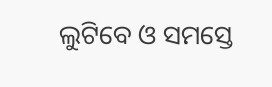ଲୁଟିବେ ଓ ସମସ୍ତେ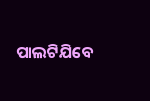ପାଲଟିଯିବେ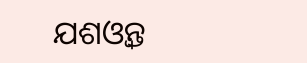ଯଶଓ୍ବନ୍ତ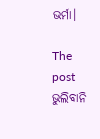ଭର୍ମା।

The post ଭୁଲିବାନି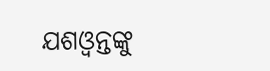ଯଶଓ୍ବନ୍ତଙ୍କୁ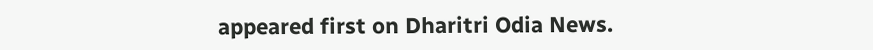appeared first on Dharitri Odia News.